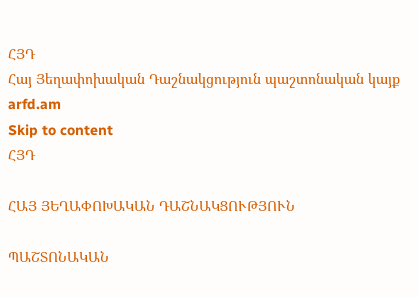ՀՅԴ
Հայ Յեղափոխական Դաշնակցություն պաշտոնական կայք arfd.am
Skip to content
ՀՅԴ

ՀԱՅ ՅԵՂԱՓՈԽԱԿԱՆ ԴԱՇՆԱԿՑՈՒԹՅՈՒՆ

ՊԱՇՏՈՆԱԿԱՆ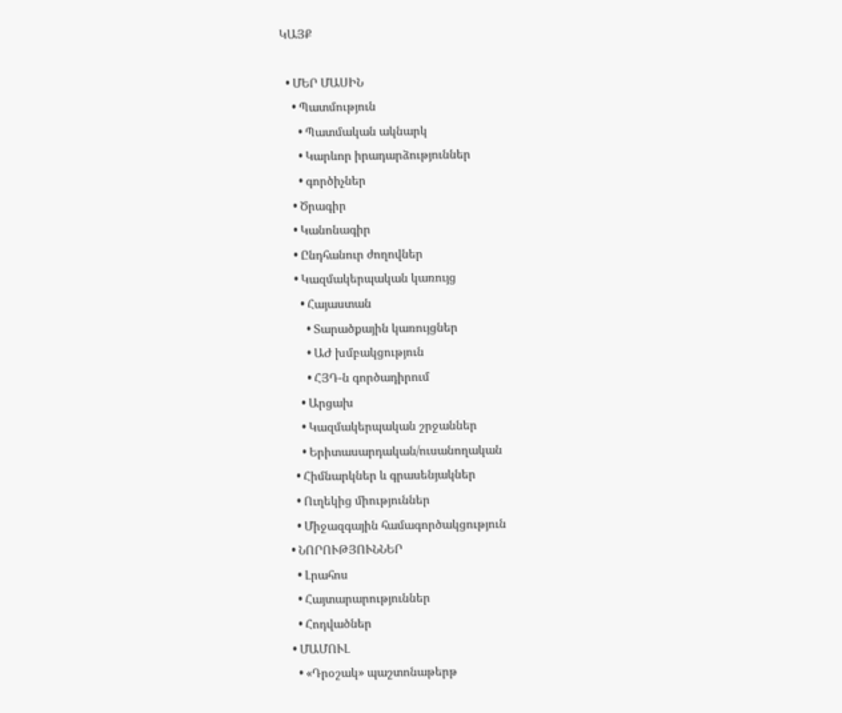ԿԱՅՔ

  • ՄԵՐ ՄԱՍԻՆ
    • Պատմություն
      • Պատմական ակնարկ
      • Կարևոր իրադարձություններ
      • գործիչներ
    • Ծրագիր
    • Կանոնագիր
    • Ընդհանուր ժողովներ
    • Կազմակերպական կառույց
      • Հայաստան
        • Տարածքային կառույցներ
        • ԱԺ խմբակցություն
        • ՀՅԴ-ն գործադիրում
      • Արցախ
      • Կազմակերպական շրջաններ
      • Երիտասարդական/ուսանողական
    • Հիմնարկներ և գրասենյակներ
    • Ուղեկից միություններ
    • Միջազգային համագործակցություն
  • ՆՈՐՈՒԹՅՈՒՆՆԵՐ
    • Լրահոս
    • Հայտարարություններ
    • Հոդվածներ
  • ՄԱՄՈՒԼ
    • «Դրօշակ» պաշտոնաթերթ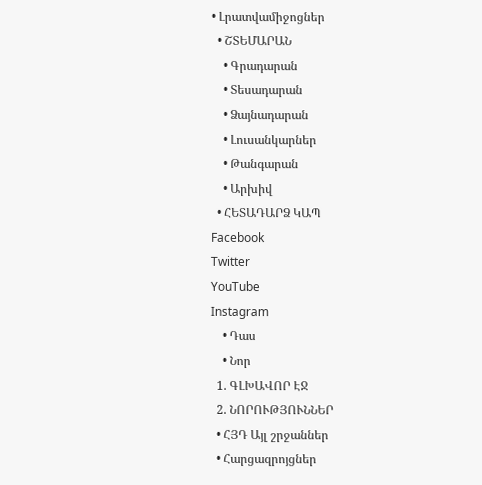• Լրատվամիջոցներ
  • ՇՏԵՄԱՐԱՆ
    • Գրադարան
    • Տեսադարան
    • Ձայնադարան
    • Լուսանկարներ
    • Թանգարան
    • Արխիվ
  • ՀԵՏԱԴԱՐՁ ԿԱՊ
Facebook
Twitter
YouTube
Instagram
    • Դաս
    • Նոր
  1. ԳԼԽԱՎՈՐ ԷՋ
  2. ՆՈՐՈՒԹՅՈՒՆՆԵՐ
  • ՀՅԴ Այլ շրջաններ
  • Հարցազրոյցներ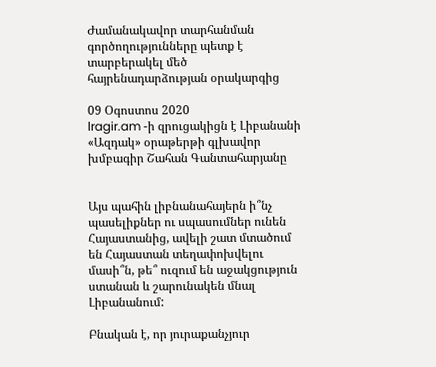Ժամանակավոր տարհանման գործողությունները պետք է տարբերակել մեծ հայրենադարձության օրակարգից

09 Օգոստոս 2020
lragir.am -ի զրուցակիցն է Լիբանանի «Ազդակ» օրաթերթի գլխավոր խմբագիր Շահան Գանտահարյանը


Այս պահին լիբնանահայերն ի՞նչ պասելիքներ ու սպասումներ ունեն Հայաստանից, ավելի շատ մտածում են Հայաստան տեղափոխվելու մասի՞ն, թե՞ ուզում են աջակցություն ստանան և շարունակեն մնալ Լիբանանում:

Բնական է, որ յուրաքանչյուր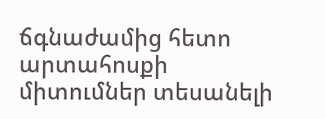ճգնաժամից հետո արտահոսքի միտումներ տեսանելի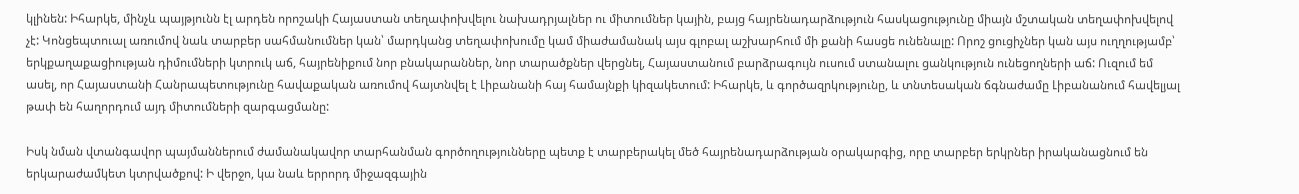կլինեն: Իհարկե, մինչև պայթյունն էլ արդեն որոշակի Հայաստան տեղափոխվելու նախադրյալներ ու միտումներ կային, բայց հայրենադարձություն հասկացությունը միայն մշտական տեղափոխվելով չէ: Կոնցեպտուալ առումով նաև տարբեր սահմանումներ կան՝ մարդկանց տեղափոխումը կամ միաժամանակ այս գլոբալ աշխարհում մի քանի հասցե ունենալը: Որոշ ցուցիչներ կան այս ուղղությամբ՝ երկքաղաքացիության դիմումների կտրուկ աճ, հայրենիքում նոր բնակարաններ, նոր տարածքներ վերցնել, Հայաստանում բարձրագույն ուսում ստանալու ցանկություն ունեցողների աճ: Ուզում եմ ասել, որ Հայաստանի Հանրապետությունը հավաքական առումով հայտնվել է Լիբանանի հայ համայնքի կիզակետում: Իհարկե, և գործազրկությունը, և տնտեսական ճգնաժամը Լիբանանում հավելյալ թափ են հաղորդում այդ միտումների զարգացմանը:

Իսկ նման վտանգավոր պայմաններում ժամանակավոր տարհանման գործողությունները պետք է տարբերակել մեծ հայրենադարձության օրակարգից, որը տարբեր երկրներ իրականացնում են երկարաժամկետ կտրվածքով: Ի վերջո, կա նաև երրորդ միջազգային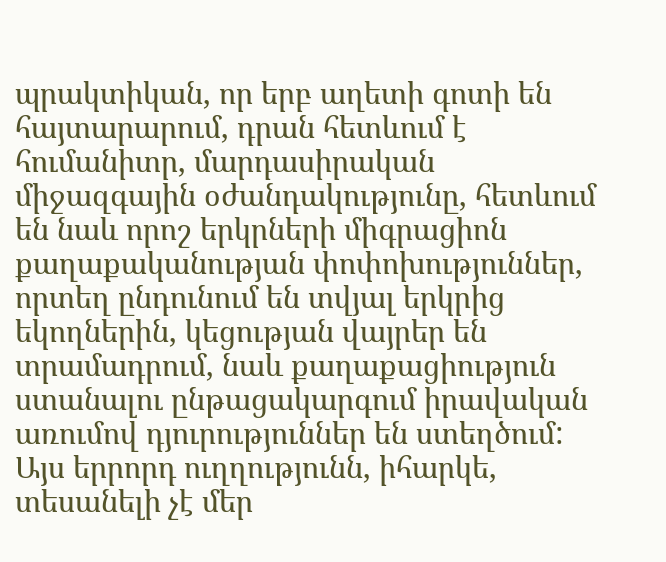պրակտիկան, որ երբ աղետի գոտի են հայտարարում, դրան հետևում է հումանիտր, մարդասիրական միջազգային օժանդակությունը, հետևում են նաև որոշ երկրների միգրացիոն քաղաքականության փոփոխություններ, որտեղ ընդունում են տվյալ երկրից եկողներին, կեցության վայրեր են տրամադրում, նաև քաղաքացիություն ստանալու ընթացակարգում իրավական առումով դյուրություններ են ստեղծում: Այս երրորդ ուղղությունն, իհարկե, տեսանելի չէ մեր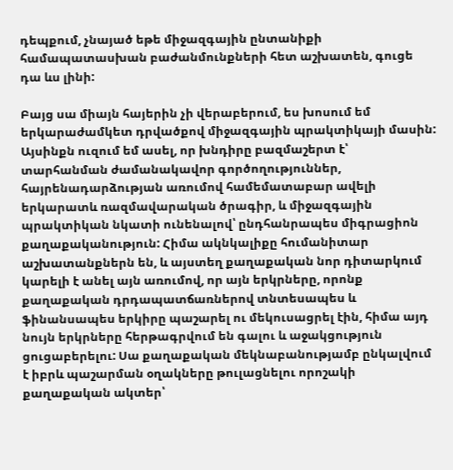դեպքում, չնայած եթե միջազգային ընտանիքի համապատասխան բաժանմունքների հետ աշխատեն, գուցե դա ևս լինի:

Բայց սա միայն հայերին չի վերաբերում, ես խոսում եմ երկարաժամկետ դրվածքով միջազգային պրակտիկայի մասին: Այսինքն ուզում եմ ասել, որ խնդիրը բազմաշերտ է՝ տարհանման ժամանակավոր գործողություններ, հայրենադարձության առումով համեմատաբար ավելի երկարատև ռազմավարական ծրագիր, և միջազգային պրակտիկան նկատի ունենալով՝ ընդհանրապես միգրացիոն քաղաքականություն: Հիմա ակնկալիքը հումանիտար աշխատանքներն են, և այստեղ քաղաքական նոր դիտարկում կարելի է անել այն առումով, որ այն երկրները, որոնք քաղաքական դրդապատճառներով տնտեսապես և ֆինանսապես երկիրը պաշարել ու մեկուսացրել էին, հիմա այդ նույն երկրները հերթագրվում են գալու և աջակցություն ցուցաբերելու: Սա քաղաքական մեկնաբանությամբ ընկալվում է իբրև պաշարման օղակները թուլացնելու որոշակի քաղաքական ակտեր՝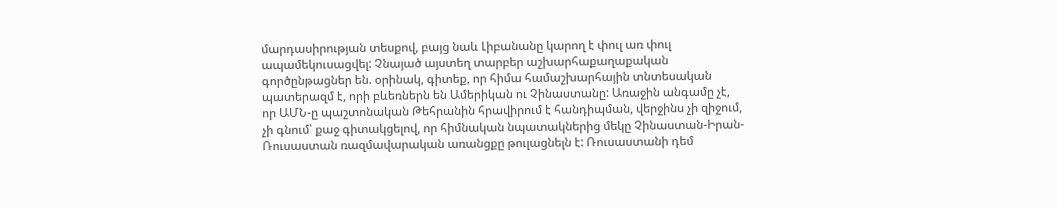մարդասիրության տեսքով, բայց նաև Լիբանանը կարող է փուլ առ փուլ ապամեկուսացվել: Չնայած այստեղ տարբեր աշխարհաքաղաքական գործընթացներ են. օրինակ, գիտեք, որ հիմա համաշխարհային տնտեսական պատերազմ է, որի բևեռներն են Ամերիկան ու Չինաստանը: Առաջին անգամը չէ, որ ԱՄՆ-ը պաշտոնական Թեհրանին հրավիրում է հանդիպման, վերջինս չի զիջում, չի գնում՝ քաջ գիտակցելով, որ հիմնական նպատակներից մեկը Չինաստան-Իրան-Ռուսաստան ռազմավարական առանցքը թուլացնելն է: Ռուսաստանի դեմ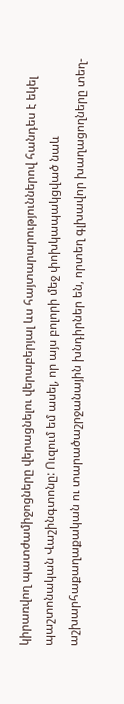կիրառվող պատժամիջոցները վերացնելու վերաբերյալ ևս հայտարարություններով հանդես է եկել պաշտոնական Վաշինգտոնը: Ուզում եմ ասել, որ այս բոլորի մեջ փոխկապակցված նաև աշխարհաքաղաքական ու տարածաշրջանային խնդիրներ են, որտեղ գլխավոր խաղացողները տեղ-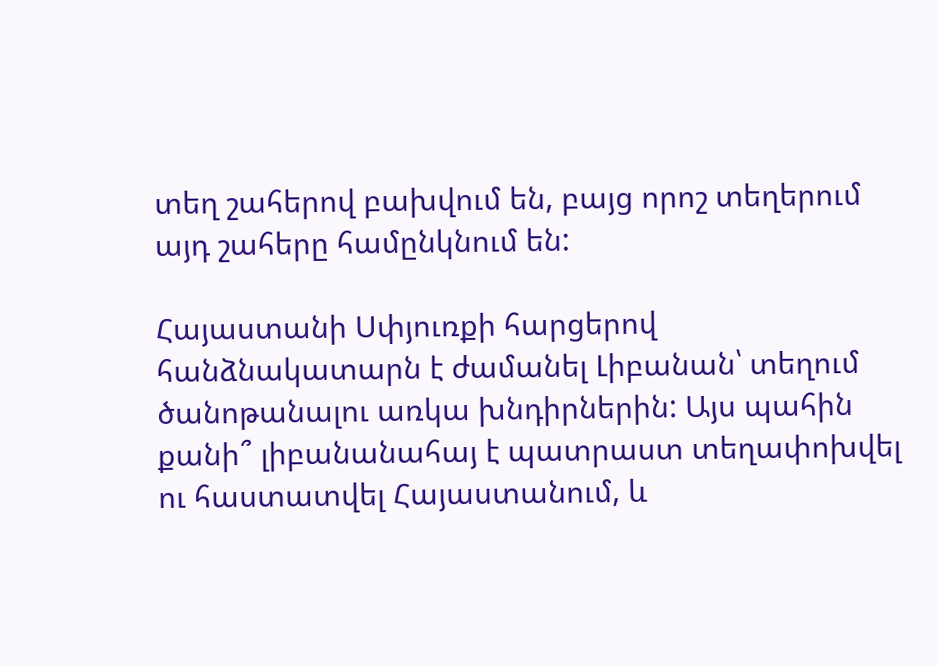տեղ շահերով բախվում են, բայց որոշ տեղերում այդ շահերը համընկնում են:

Հայաստանի Սփյուռքի հարցերով հանձնակատարն է ժամանել Լիբանան՝ տեղում ծանոթանալու առկա խնդիրներին: Այս պահին քանի՞ լիբանանահայ է պատրաստ տեղափոխվել ու հաստատվել Հայաստանում, և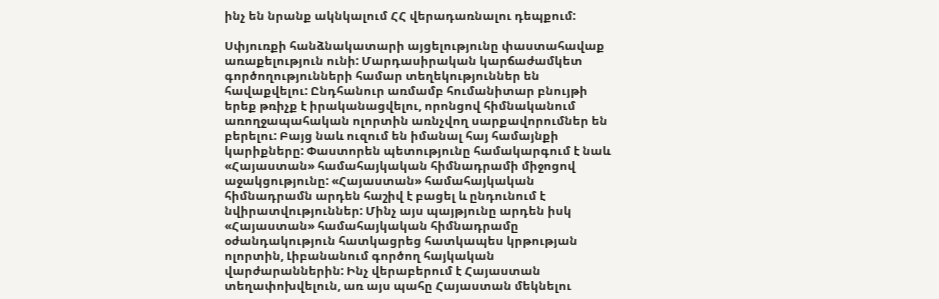ինչ են նրանք ակնկալում ՀՀ վերադառնալու դեպքում:

Սփյուռքի հանձնակատարի այցելությունը փաստահավաք առաքելություն ունի: Մարդասիրական կարճաժամկետ գործողությունների համար տեղեկություններ են հավաքվելու: Ընդհանուր առմամբ հումանիտար բնույթի երեք թռիչք է իրականացվելու, որոնցով հիմնականում առողջապահական ոլորտին առնչվող սարքավորումներ են բերելու: Բայց նաև ուզում են իմանալ հայ համայնքի կարիքները: Փաստորեն պետությունը համակարգում է նաև «Հայաստան» համահայկական հիմնադրամի միջոցով աջակցությունը: «Հայաստան» համահայկական հիմնադրամն արդեն հաշիվ է բացել և ընդունում է նվիրատվություններ: Մինչ այս պայթյունը արդեն իսկ «Հայաստան» համահայկական հիմնադրամը օժանդակություն հատկացրեց հատկապես կրթության ոլորտին, Լիբանանում գործող հայկական վարժարաններին: Ինչ վերաբերում է Հայաստան տեղափոխվելուն, առ այս պահը Հայաստան մեկնելու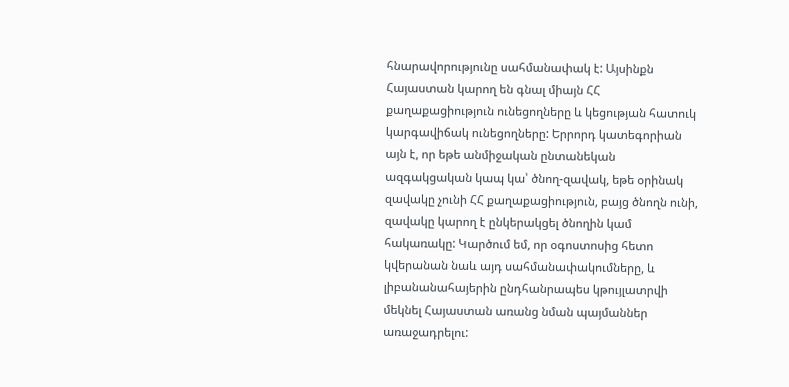հնարավորությունը սահմանափակ է: Այսինքն Հայաստան կարող են գնալ միայն ՀՀ քաղաքացիություն ունեցողները և կեցության հատուկ կարգավիճակ ունեցողները: Երրորդ կատեգորիան այն է, որ եթե անմիջական ընտանեկան ազգակցական կապ կա՝ ծնող-զավակ, եթե օրինակ զավակը չունի ՀՀ քաղաքացիություն, բայց ծնողն ունի, զավակը կարող է ընկերակցել ծնողին կամ հակառակը: Կարծում եմ, որ օգոստոսից հետո կվերանան նաև այդ սահմանափակումները, և լիբանանահայերին ընդհանրապես կթույլատրվի մեկնել Հայաստան առանց նման պայմաններ առաջադրելու: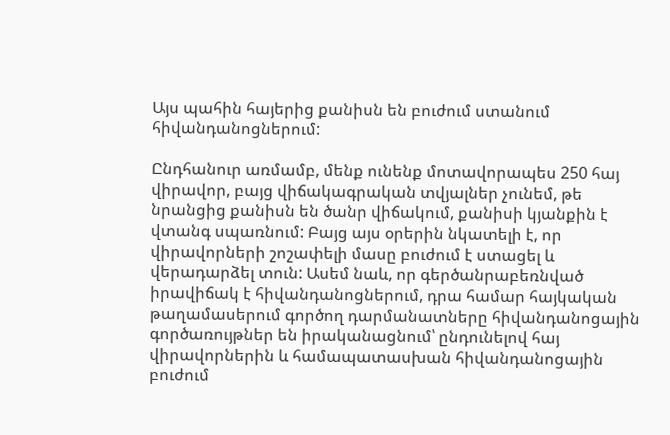Այս պահին հայերից քանիսն են բուժում ստանում հիվանդանոցներում:

Ընդհանուր առմամբ, մենք ունենք մոտավորապես 250 հայ վիրավոր, բայց վիճակագրական տվյալներ չունեմ, թե նրանցից քանիսն են ծանր վիճակում, քանիսի կյանքին է վտանգ սպառնում: Բայց այս օրերին նկատելի է, որ վիրավորների շոշափելի մասը բուժում է ստացել և վերադարձել տուն: Ասեմ նաև, որ գերծանրաբեռնված իրավիճակ է հիվանդանոցներում, դրա համար հայկական թաղամասերում գործող դարմանատները հիվանդանոցային գործառույթներ են իրականացնում՝ ընդունելով հայ վիրավորներին և համապատասխան հիվանդանոցային բուժում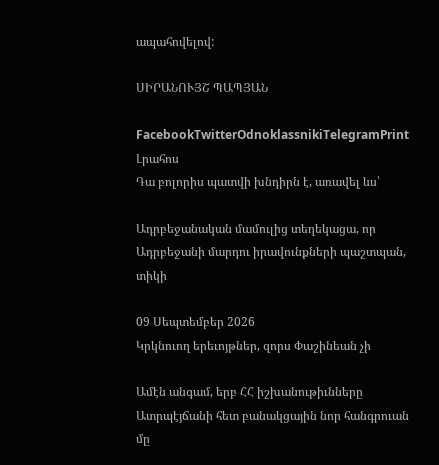ապահովելով:

ՍԻՐԱՆՈՒՅՇ ՊԱՊՅԱՆ

FacebookTwitterOdnoklassnikiTelegramPrint
Լրահոս
Դա բոլորիս պատվի խնդիրն է, առավել ևս՝

Ադրբեջանական մամուլից տեղեկացա, որ Ադրբեջանի մարդու իրավունքների պաշտպան, տիկի

09 Սեպտեմբեր 2026
Կրկնուող երեւոյթներ, զորս Փաշինեան չի

Ամէն անգամ, երբ ՀՀ իշխանութիւնները Ատրպէյճանի հետ բանակցային նոր հանգրուան մը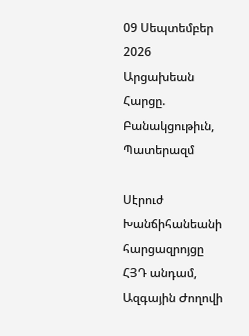09 Սեպտեմբեր 2026
Արցախեան Հարցը. Բանակցութիւն, Պատերազմ

Սէրուժ Խանճիհանեանի հարցազրոյցը ՀՅԴ անդամ, Ազգային Ժողովի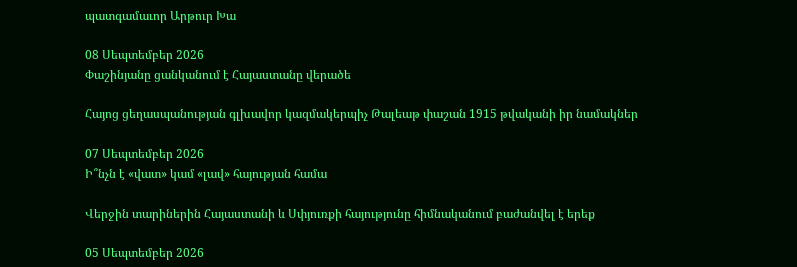պատգամաւոր Արթուր Խա

08 Սեպտեմբեր 2026
Փաշինյանը ցանկանում է Հայաստանը վերածե

Հայոց ցեղասպանության գլխավոր կազմակերպիչ Թալեաթ փաշան 1915 թվականի իր նամակներ

07 Սեպտեմբեր 2026
Ի՞նչն է «վատ» կամ «լավ» հայության համա

Վերջին տարիներին Հայաստանի և Սփյուռքի հայությունը հիմնականում բաժանվել է երեք

05 Սեպտեմբեր 2026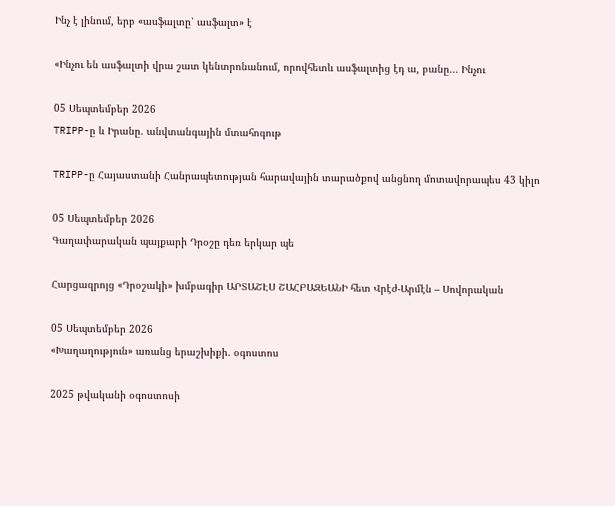Ինչ է լինում, երբ «ասֆալտը՝ ասֆալտ» է

«Ինչու են ասֆալտի վրա շատ կենտրոնանում, որովհետև ասֆալտից էդ ա, բանը... Ինչու

05 Սեպտեմբեր 2026
TRIPP-ը և Իրանը. անվտանգային մտահոգութ

TRIPP-ը Հայաստանի Հանրապետության հարավային տարածքով անցնող մոտավորապես 43 կիլո

05 Սեպտեմբեր 2026
Գաղափարական պայքարի Դրօշը դեռ երկար պե

Հարցազրոյց «Դրօշակի» խմբագիր ԱՐՏԱՇԷՍ ՇԱՀԲԱԶԵԱՆԻ հետ Վրէժ-Արմէն – Սովորական

05 Սեպտեմբեր 2026
«Խաղաղություն» առանց երաշխիքի. օգոստոս

2025 թվականի օգոստոսի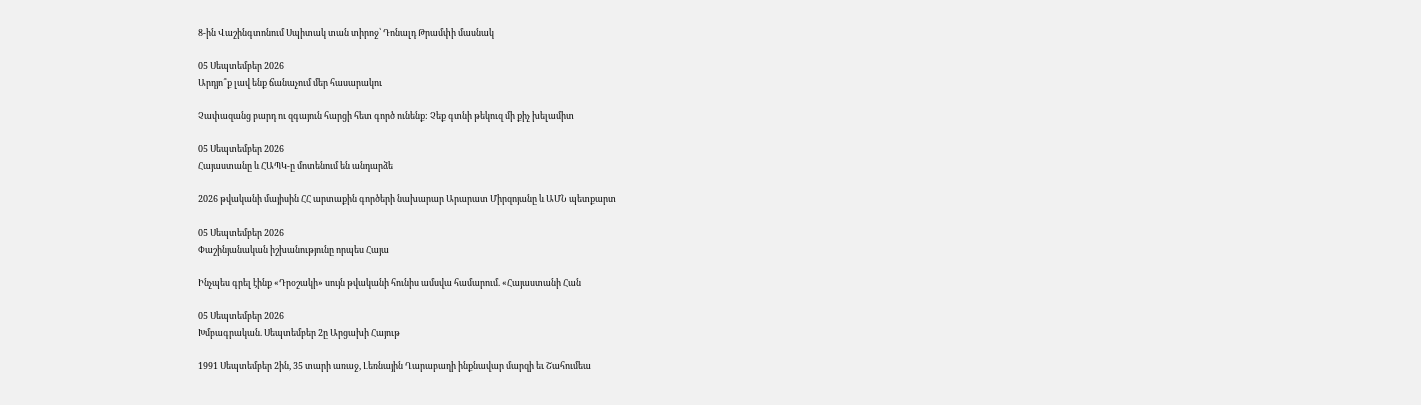8-ին Վաշինգտոնում Սպիտակ տան տիրոջ՝ Դոնալդ Թրամփի մասնակ

05 Սեպտեմբեր 2026
Արդյո՞ք լավ ենք ճանաչում մեր հասարակու

Չափազանց բարդ ու զգայուն հարցի հետ գործ ունենք: Չեք գտնի թեկուզ մի քիչ խելամիտ

05 Սեպտեմբեր 2026
Հայաստանը և ՀԱՊԿ-ը մոտենում են անդարձե

2026 թվականի մայիսին ՀՀ արտաքին գործերի նախարար Արարատ Միրզոյանը և ԱՄՆ պետքարտ

05 Սեպտեմբեր 2026
Փաշինյանական իշխանությունը որպես Հայա

Ինչպես գրել էինք «Դրօշակի» սույն թվականի հունիս ամսվա համարում. «Հայաստանի Հան

05 Սեպտեմբեր 2026
Խմբագրական. Սեպտեմբեր 2ը Արցախի Հայութ

1991 Սեպտեմբեր 2ին, 35 տարի առաջ, Լեռնային Ղարաբաղի ինքնավար մարզի եւ Շահումեա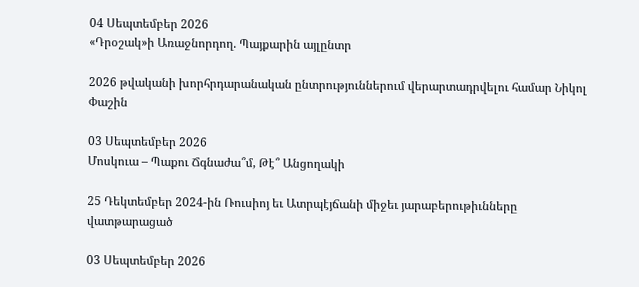04 Սեպտեմբեր 2026
«Դրօշակ»ի Առաջնորդող. Պայքարին այլընտր

2026 թվականի խորհրդարանական ընտրություններում վերարտադրվելու համար Նիկոլ Փաշին

03 Սեպտեմբեր 2026
Մոսկուա – Պաքու Ճգնաժա՞մ, Թէ՞ Անցողակի

25 Դեկտեմբեր 2024-ին Ռուսիոյ եւ Ատրպէյճանի միջեւ յարաբերութիւնները վատթարացած

03 Սեպտեմբեր 2026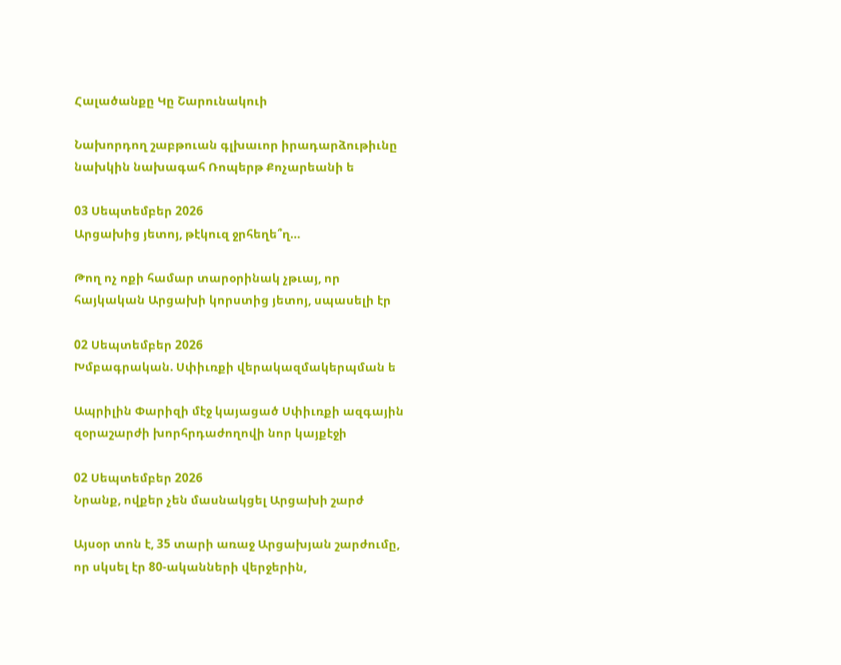Հալածանքը Կը Շարունակուի

Նախորդող շաբթուան գլխաւոր իրադարձութիւնը նախկին նախագահ Ռոպերթ Քոչարեանի ե

03 Սեպտեմբեր 2026
Արցախից յետոյ, թէկուզ ջրհեղե՞ղ…

Թող ոչ ոքի համար տարօրինակ չթւայ, որ հայկական Արցախի կորստից յետոյ, սպասելի էր

02 Սեպտեմբեր 2026
Խմբագրական. Սփիւռքի վերակազմակերպման ե

Ապրիլին Փարիզի մէջ կայացած Սփիւռքի ազգային զօրաշարժի խորհրդաժողովի նոր կայքէջի

02 Սեպտեմբեր 2026
Նրանք, ովքեր չեն մասնակցել Արցախի շարժ

Այսօր տոն է, 35 տարի առաջ Արցախյան շարժումը, որ սկսել էր 80-ականների վերջերին,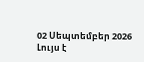02 Սեպտեմբեր 2026
Լույս է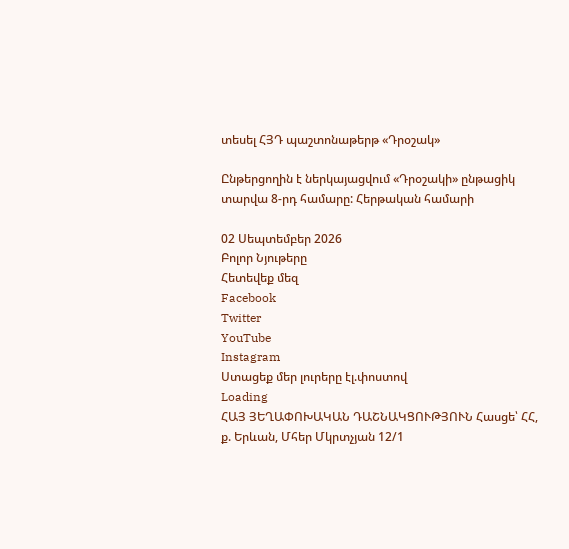տեսել ՀՅԴ պաշտոնաթերթ «Դրօշակ»

Ընթերցողին է ներկայացվում «Դրօշակի» ընթացիկ տարվա 8-րդ համարը: Հերթական համարի

02 Սեպտեմբեր 2026
Բոլոր Նյութերը
Հետեվեք մեզ
Facebook
Twitter
YouTube
Instagram
Ստացեք մեր լուրերը էլ.փոստով
Loading
ՀԱՅ ՅԵՂԱՓՈԽԱԿԱՆ ԴԱՇՆԱԿՑՈՒԹՅՈՒՆ Հասցե՝ ՀՀ, ք. Երևան, Մհեր Մկրտչյան 12/1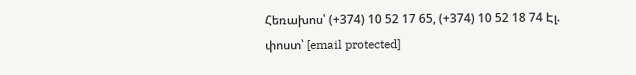Հեռախոս՝ (+374) 10 52 17 65, (+374) 10 52 18 74 Էլ. փոստ՝ [email protected]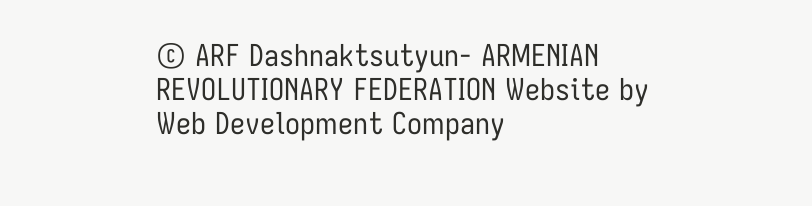© ARF Dashnaktsutyun- ARMENIAN REVOLUTIONARY FEDERATION Website by Web Development Company